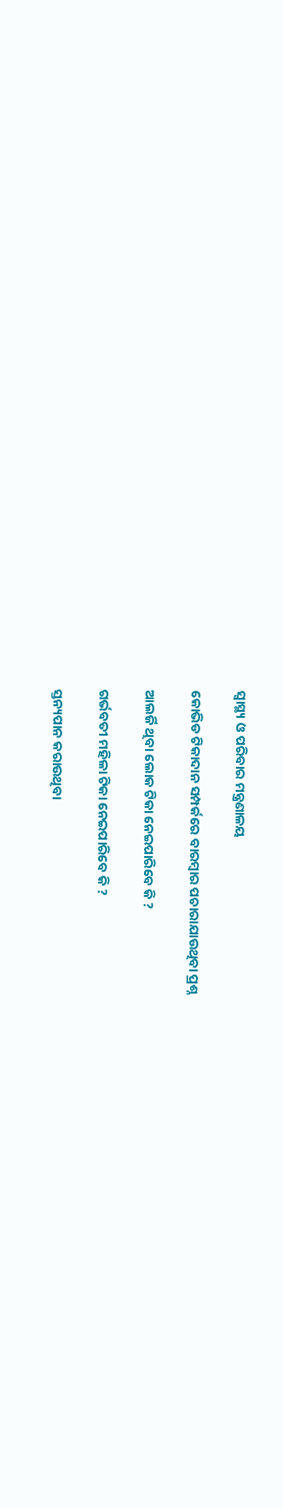ସ୍ୱାସ୍ଥ୍ୟ ଓ ପରିବାର ମନ୍ତ୍ରଣାଳୟ

କୋଭିଡ ଟିକାଦାନ ସମ୍ପର୍କରେ ବାରମ୍ବାର ପଚାରାଯାଉଥିବା ପ୍ରଶ୍ନ

ଆଲର୍ଜି ଥିବା ଲୋକ ଟିକା ନେଇପାରିବେ କି ?

ଗର୍ଭବତୀ ମହିଳା ଟିକା ନେଇପାରିବେ କି ?

ସ୍ତନ୍ୟପାନ କରାଉଥିବା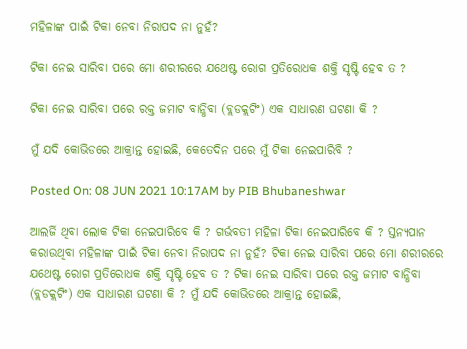ମହିଳାଙ୍କ ପାଇଁ ଟିକା ନେବା ନିରାପଦ ନା ନୁହଁ?

ଟିକା ନେଇ ସାରିବା ପରେ ମୋ ଶରୀରରେ ଯଥେଷ୍ଟ ରୋଗ ପ୍ରତିରୋଧକ ଶକ୍ତି ସୃଷ୍ଟି ହେବ ତ ?

ଟିକା ନେଇ ସାରିବା ପରେ ରକ୍ତ ଜମାଟ ବାନ୍ଧିବା (ବ୍ଲଡକ୍ଲଟିଂ) ଏକ ସାଧାରଣ ଘଟଣା କି ?

ମୁଁ ଯଦି କୋଭିଡରେ ଆକ୍ରାନ୍ତ ହୋଇଛି, କେତେଦିନ ପରେ ମୁଁ ଟିକା ନେଇପାରିବି ?

Posted On: 08 JUN 2021 10:17AM by PIB Bhubaneshwar

ଆଲର୍ଜି ଥିବା ଲୋକ ଟିକା ନେଇପାରିବେ କି ? ଗର୍ଭବତୀ ମହିଳା ଟିକା ନେଇପାରିବେ କି ? ସ୍ତନ୍ୟପାନ କରାଉଥିବା ମହିଳାଙ୍କ ପାଇଁ ଟିକା ନେବା ନିରାପଦ ନା ନୁହଁ? ଟିକା ନେଇ ସାରିବା ପରେ ମୋ ଶରୀରରେ ଯଥେଷ୍ଟ ରୋଗ ପ୍ରତିରୋଧକ ଶକ୍ତି ସୃଷ୍ଟି ହେବ ତ ? ଟିକା ନେଇ ସାରିବା ପରେ ରକ୍ତ ଜମାଟ ବାନ୍ଧିବା (ବ୍ଲଡକ୍ଲଟିଂ) ଏକ ସାଧାରଣ ଘଟଣା କି ? ମୁଁ ଯଦି କୋଭିଡରେ ଆକ୍ରାନ୍ତ ହୋଇଛି,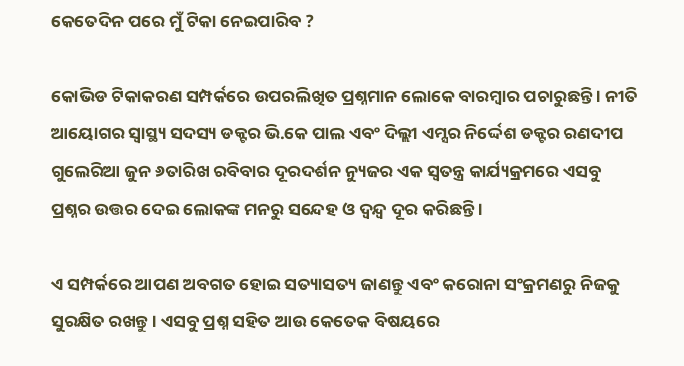କେତେଦିନ ପରେ ମୁଁ ଟିକା ନେଇପାରିବ ?

କୋଭିଡ ଟିକାକରଣ ସମ୍ପର୍କରେ ଉପରଲିଖିତ ପ୍ରଶ୍ନମାନ ଲୋକେ ବାରମ୍ବାର ପଚାରୁଛନ୍ତି । ନୀତି ଆୟୋଗର ସ୍ୱାସ୍ଥ୍ୟ ସଦସ୍ୟ ଡକ୍ଟର ଭି.କେ ପାଲ ଏବଂ ଦିଲ୍ଲୀ ଏମ୍ସର ନିର୍ଦ୍ଦେଶ ଡକ୍ଟର ରଣଦୀପ ଗୁଲେରିଆ ଜୁନ ୬ତାରିଖ ରବିବାର ଦୂରଦର୍ଶନ ନ୍ୟୁଜର ଏକ ସ୍ୱତନ୍ତ୍ର କାର୍ଯ୍ୟକ୍ରମରେ ଏସବୁ ପ୍ରଶ୍ନର ଉତ୍ତର ଦେଇ ଲୋକଙ୍କ ମନରୁ ସନ୍ଦେହ ଓ ଦ୍ୱନ୍ଦ୍ୱ ଦୂର କରିଛନ୍ତି ।

ଏ ସମ୍ପର୍କରେ ଆପଣ ଅବଗତ ହୋଇ ସତ୍ୟାସତ୍ୟ ଜାଣନ୍ତୁ ଏବଂ କରୋନା ସଂକ୍ରମଣରୁ ନିଜକୁ ସୁରକ୍ଷିତ ରଖନ୍ତୁ । ଏସବୁ ପ୍ରଶ୍ନ ସହିତ ଆଉ କେତେକ ବିଷୟରେ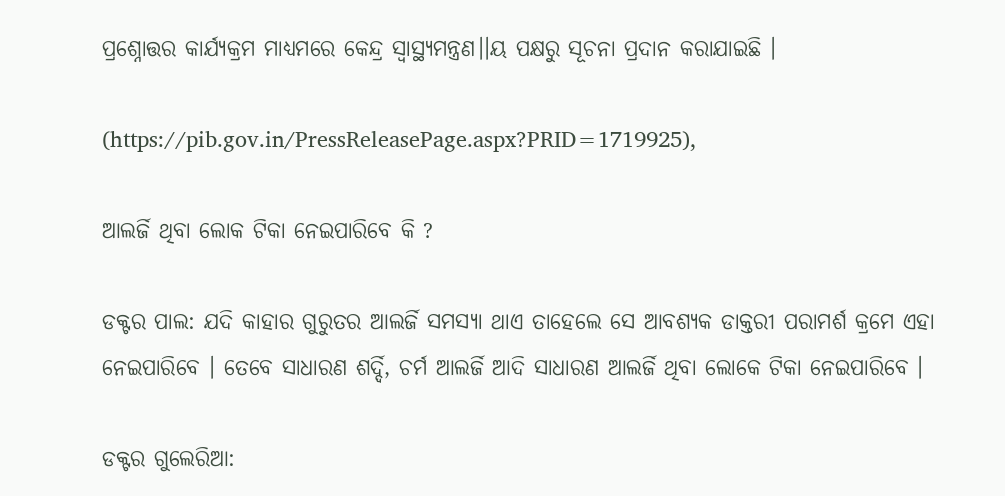ପ୍ରଶ୍ନୋତ୍ତର କାର୍ଯ୍ୟକ୍ରମ ମାଧ୍ୟମରେ କେନ୍ଦ୍ର ସ୍ୱାସ୍ଥ୍ୟମନ୍ତ୍ରଣ।।ୟ ପକ୍ଷରୁ ସୂଚନା ପ୍ରଦାନ କରାଯାଇଛି ।

(https://pib.gov.in/PressReleasePage.aspx?PRID=1719925),

ଆଲର୍ଜି ଥିବା ଲୋକ ଟିକା ନେଇପାରିବେ କି ?

ଡକ୍ଟର ପାଲ: ଯଦି କାହାର ଗୁରୁତର ଆଲର୍ଜି ସମସ୍ୟା ଥାଏ ତାହେଲେ ସେ ଆବଶ୍ୟକ ଡାକ୍ତରୀ ପରାମର୍ଶ କ୍ରମେ ଏହା ନେଇପାରିବେ । ତେବେ ସାଧାରଣ ଶର୍ଦ୍ଦି, ଚର୍ମ ଆଲର୍ଜି ଆଦି ସାଧାରଣ ଆଲର୍ଜି ଥିବା ଲୋକେ ଟିକା ନେଇପାରିବେ ।

ଡକ୍ଟର ଗୁଲେରିଆ: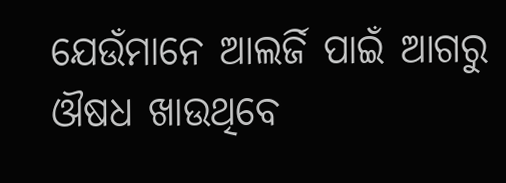ଯେଉଁମାନେ ଆଲର୍ଜି ପାଇଁ ଆଗରୁ ଔଷଧ ଖାଉଥିବେ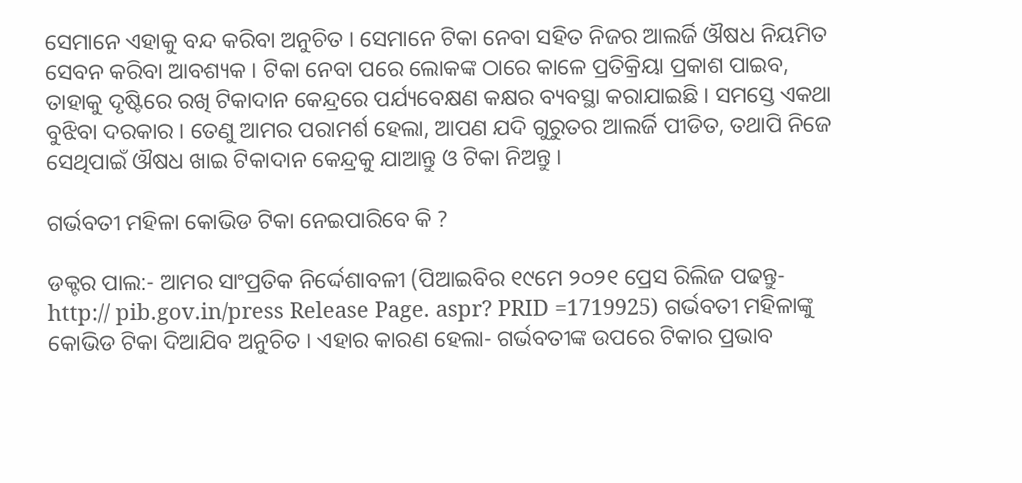ସେମାନେ ଏହାକୁ ବନ୍ଦ କରିବା ଅନୁଚିତ । ସେମାନେ ଟିକା ନେବା ସହିତ ନିଜର ଆଲର୍ଜି ଔଷଧ ନିୟମିତ ସେବନ କରିବା ଆବଶ୍ୟକ । ଟିକା ନେବା ପରେ ଲୋକଙ୍କ ଠାରେ କାଳେ ପ୍ରତିକ୍ରିୟା ପ୍ରକାଶ ପାଇବ, ତାହାକୁ ଦୃଷ୍ଟିରେ ରଖି ଟିକାଦାନ କେନ୍ଦ୍ରରେ ପର୍ଯ୍ୟବେକ୍ଷଣ କକ୍ଷର ବ୍ୟବସ୍ଥା କରାଯାଇଛି । ସମସ୍ତେ ଏକଥା ବୁଝିବା ଦରକାର । ତେଣୁ ଆମର ପରାମର୍ଶ ହେଲା, ଆପଣ ଯଦି ଗୁରୁତର ଆଲର୍ଜି ପୀଡିତ, ତଥାପି ନିଜେ ସେଥିପାଇଁ ଔଷଧ ଖାଇ ଟିକାଦାନ କେନ୍ଦ୍ରକୁ ଯାଆନ୍ତୁ ଓ ଟିକା ନିଅନ୍ତୁ ।

ଗର୍ଭବତୀ ମହିଳା କୋଭିଡ ଟିକା ନେଇପାରିବେ କି ?

ଡକ୍ଟର ପାଲ:- ଆମର ସାଂପ୍ରତିକ ନିର୍ଦ୍ଦେଶାବଳୀ (ପିଆଇବିର ୧୯ମେ ୨୦୨୧ ପ୍ରେସ ରିଲିଜ ପଢନ୍ତୁ-http:// pib.gov.in/press Release Page. aspr? PRID =1719925) ଗର୍ଭବତୀ ମହିଳାଙ୍କୁ କୋଭିଡ ଟିକା ଦିଆଯିବ ଅନୁଚିତ । ଏହାର କାରଣ ହେଲା- ଗର୍ଭବତୀଙ୍କ ଉପରେ ଟିକାର ପ୍ରଭାବ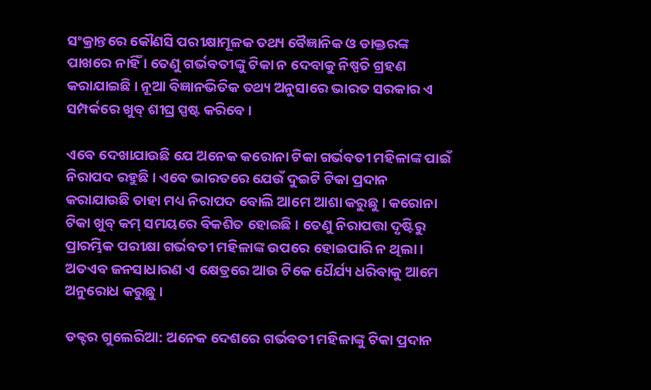ସଂକ୍ରାନ୍ତରେ କୌଣସି ପରୀକ୍ଷାମୂଳକ ତଥ୍ୟ ବୈଜ୍ଞାନିକ ଓ ଡାକ୍ତରଙ୍କ ପାଖରେ ନାହିଁ । ତେଣୁ ଗର୍ଭବତୀଙ୍କୁ ଟିକା ନ ଦେବାକୁ ନିଷ୍ପତି ଗ୍ରହଣ କରାଯାଇଛି । ନୂଆ ବିଜ୍ଞାନଭିତିକ ତଥ୍ୟ ଅନୁସାରେ ଭାରତ ସରକାର ଏ ସମ୍ପର୍କରେ ଖୁବ୍ ଶୀଘ୍ର ସ୍ପଷ୍ଟ କରିବେ ।

ଏବେ ଦେଖାଯାଉଛି ଯେ ଅନେକ କରୋନା ଟିକା ଗର୍ଭବତୀ ମହିଳାଙ୍କ ପାଇଁ ନିରାପଦ ରହୁଛି । ଏବେ ଭାରତରେ ଯେଉଁ ଦୁଇଟି ଟିକା ପ୍ରଦାନ କରାଯାଉଛି ତାହା ମଧ୍ୟ ନିରାପଦ ବୋଲି ଆମେ ଆଶା କରୁଛୁ । କରୋନା ଟିକା ଖୁବ୍ କମ୍ ସମୟରେ ବିକଶିତ ହୋଇଛି । ତେଣୁ ନିରାପତ୍ତା ଦୃଷ୍ଟିରୁ ପ୍ରାରମ୍ଭିକ ପରୀକ୍ଷା ଗର୍ଭବତୀ ମହିଳାଙ୍କ ଉପରେ ହୋଇପାରି ନ ଥିଲା । ଅତଏବ ଜନସାଧାରଣ ଏ କ୍ଷେତ୍ରରେ ଆଉ ଟିକେ ଧୈର୍ଯ୍ୟ ଧରିବାକୁ ଆମେ ଅନୁରୋଧ କରୁଛୁ ।

ଡକ୍ଟର ଗୁଲେରିଆ: ଅନେକ ଦେଶରେ ଗର୍ଭବତୀ ମହିଳାଙ୍କୁ ଟିକା ପ୍ରଦାନ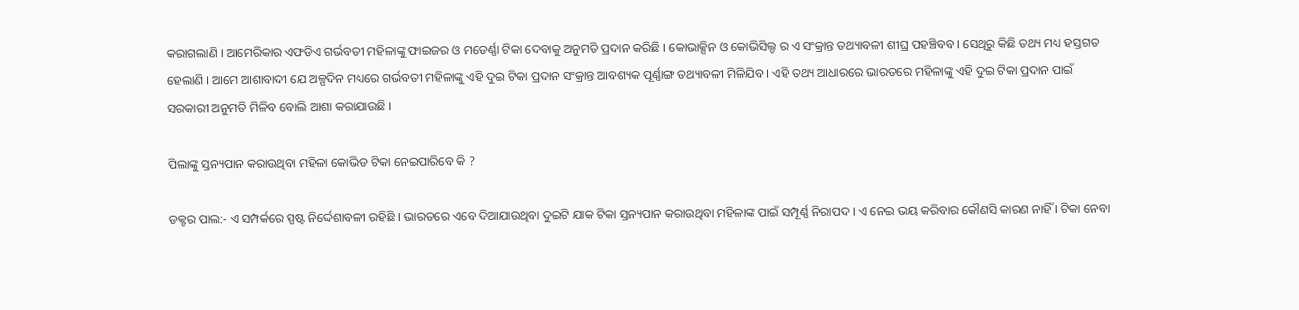କରାଗଲାଣି । ଆମେରିକାର ଏଫଡିଏ ଗର୍ଭବତୀ ମହିଳାଙ୍କୁ ଫାଇଜର ଓ ମଡେର୍ଣ୍ଣା ଟିକା ଦେବାକୁ ଅନୁମତି ପ୍ରଦାନ କରିଛି । କୋଭାକ୍ସିନ ଓ କୋଭିସିଲ୍ଡ ର ଏ ସଂକ୍ରାନ୍ତ ତଥ୍ୟାବଳୀ ଶୀଘ୍ର ପହଞ୍ଚିବବ । ସେଥିରୁ କିଛି ତଥ୍ୟ ମଧ୍ୟ ହସ୍ତଗତ ହେଲାଣି । ଆମେ ଆଶାବାଦୀ ଯେ ଅଳ୍ପଦିନ ମଧ୍ୟରେ ଗର୍ଭବତୀ ମହିଳାଙ୍କୁ ଏହି ଦୁଇ ଟିକା ପ୍ରଦାନ ସଂକ୍ରାନ୍ତ ଆବଶ୍ୟକ ପୂର୍ଣ୍ଣାଙ୍ଗ ତଥ୍ୟାବଳୀ ମିଳିଯିବ । ଏହି ତଥ୍ୟ ଆଧାରରେ ଭାରତରେ ମହିଳାଙ୍କୁ ଏହି ଦୁଇ ଟିକା ପ୍ରଦାନ ପାଇଁ ସରକାରୀ ଅନୁମତି ମିଳିବ ବୋଲି ଆଶା କରାଯାଉଛି ।

ପିଲାଙ୍କୁ ସ୍ତନ୍ୟପାନ କରାଉଥିବା ମହିଳା କୋଭିଡ ଟିକା ନେଇପାରିବେ କି ?

ଡକ୍ଟର ପାଲ:- ଏ ସମ୍ପର୍କରେ ସ୍ପଷ୍ଟ ନିର୍ଦ୍ଦେଶାବଳୀ ରହିଛି । ଭାରତରେ ଏବେ ଦିଆଯାଉଥିବା ଦୁଇଟି ଯାକ ଟିକା ସ୍ତନ୍ୟପାନ କରାଉଥିବା ମହିଳାଙ୍କ ପାଇଁ ସମ୍ପୂର୍ଣ୍ଣ ନିରାପଦ । ଏ ନେଇ ଭୟ କରିବାର କୌଣସି କାରଣ ନାହିଁ । ଟିକା ନେବା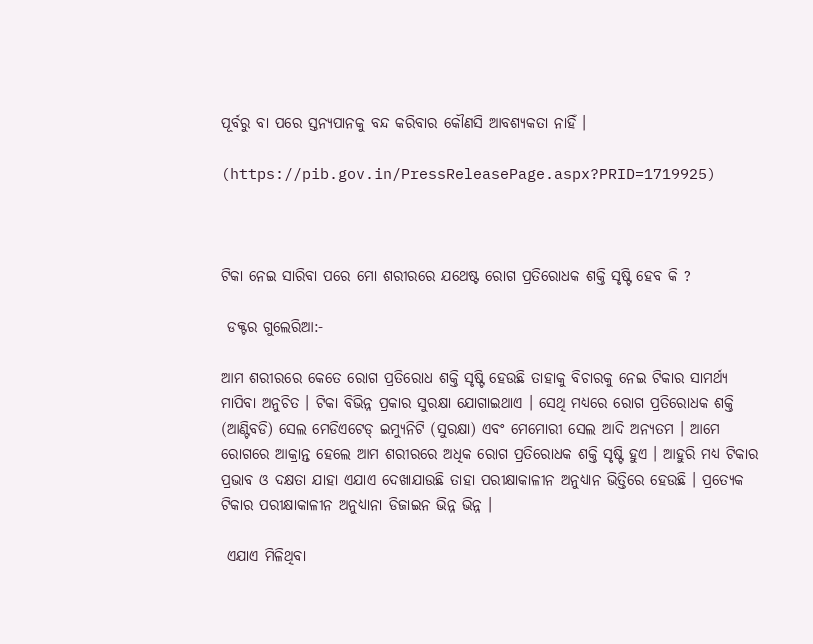ପୂର୍ବରୁ ବା ପରେ ସ୍ତନ୍ୟପାନକୁ ବନ୍ଦ କରିବାର କୌଣସି ଆବଶ୍ୟକତା ନାହିଁ ।

(https://pib.gov.in/PressReleasePage.aspx?PRID=1719925)



ଟିକା ନେଇ ସାରିବା ପରେ ମୋ ଶରୀରରେ ଯଥେଷ୍ଟ ରୋଗ ପ୍ରତିରୋଧକ ଶକ୍ତି ସୃଷ୍ଟି ହେବ କି ?

 ଡକ୍ଟର ଗୁଲେରିଆ:-

ଆମ ଶରୀରରେ କେତେ ରୋଗ ପ୍ରତିରୋଧ ଶକ୍ତି ସୃଷ୍ଟି ହେଉଛି ତାହାକୁ ବିଚାରକୁ ନେଇ ଟିକାର ସାମର୍ଥ୍ୟ ମାପିବା ଅନୁଚିତ । ଟିକା ବିଭିନ୍ନ ପ୍ରକାର ସୁରକ୍ଷା ଯୋଗାଇଥାଏ । ସେଥି ମଧ୍ୟରେ ରୋଗ ପ୍ରତିରୋଧକ ଶକ୍ତି (ଆଣ୍ଟିବଡି) ସେଲ ମେଡିଏଟେଡ୍ ଇମ୍ୟୁନିଟି (ସୁରକ୍ଷା) ଏବଂ ମେମୋରୀ ସେଲ ଆଦି ଅନ୍ୟତମ । ଆମେ ରୋଗରେ ଆକ୍ରାନ୍ତ ହେଲେ ଆମ ଶରୀରରେ ଅଧିକ ରୋଗ ପ୍ରତିରୋଧକ ଶକ୍ତି ସୃଷ୍ଟି ହୁଏ । ଆହୁରି ମଧ୍ୟ ଟିକାର ପ୍ରଭାବ ଓ ଦକ୍ଷତା ଯାହା ଏଯାଏ ଦେଖାଯାଉଛି ତାହା ପରୀକ୍ଷାକାଳୀନ ଅନୁଧ୍ୟାନ ଭିତ୍ତିରେ ହେଉଛି । ପ୍ରତ୍ୟେକ ଟିକାର ପରୀକ୍ଷାକାଳୀନ ଅନୁଧ୍ୟାନା ଡିଜାଇନ ଭିନ୍ନ ଭିନ୍ନ ।

 ଏଯାଏ ମିଳିଥିବା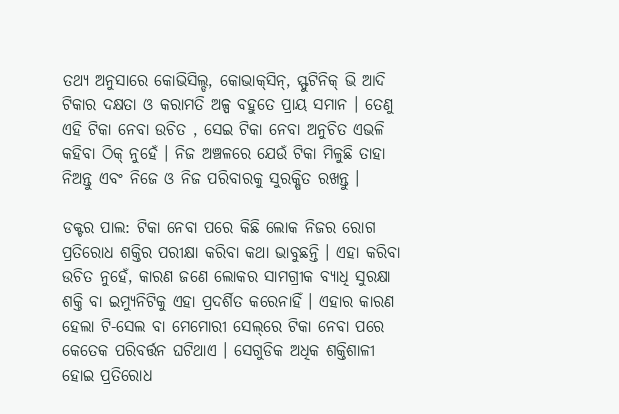ତଥ୍ୟ ଅନୁସାରେ କୋଭିସିଲ୍ଡ, କୋଭାକ୍‌ସିନ୍‌, ସ୍ଫୁଟିନିକ୍ ଭି ଆଦି ଟିକାର ଦକ୍ଷତା ଓ କରାମତି ଅଳ୍ପ ବହୁତେ ପ୍ରାୟ ସମାନ । ତେଣୁ ଏହି ଟିକା ନେବା ଉଚିତ , ସେଇ ଟିକା ନେବା ଅନୁଚିତ ଏଭଳି କହିବା ଠିକ୍ ନୁହେଁ । ନିଜ ଅଞ୍ଚଳରେ ଯେଉଁ ଟିକା ମିଳୁଛି ତାହା ନିଅନ୍ତୁ ଏବଂ ନିଜେ ଓ ନିଜ ପରିବାରକୁ ସୁରକ୍ଷିତ ରଖନ୍ତୁ ।

ଡକ୍ଟର ପାଲ: ଟିକା ନେବା ପରେ କିଛି ଲୋକ ନିଜର ରୋଗ ପ୍ରତିରୋଧ ଶକ୍ତିର ପରୀକ୍ଷା କରିବା କଥା ଭାବୁଛନ୍ତି । ଏହା କରିବା ଉଚିତ ନୁହେଁ, କାରଣ ଜଣେ ଲୋକର ସାମଗ୍ରୀକ ବ୍ୟାଧି ସୁରକ୍ଷା ଶକ୍ତି ବା ଇମ୍ୟୁନିଟିକୁ ଏହା ପ୍ରଦର୍ଶିତ କରେନାହିଁ । ଏହାର କାରଣ ହେଲା ଟି-ସେଲ ବା ମେମୋରୀ ସେଲ୍‌ରେ ଟିକା ନେବା ପରେ କେତେକ ପରିବର୍ତ୍ତନ ଘଟିଥାଏ । ସେଗୁଡିକ ଅଧିକ ଶକ୍ତିଶାଳୀ ହୋଇ ପ୍ରତିରୋଧ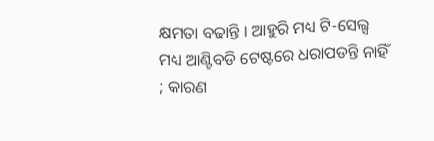କ୍ଷମତା ବଢାନ୍ତି । ଆହୁରି ମଧ୍ୟ ଟି-ସେଲ୍ସ ମଧ୍ୟ ଆଣ୍ଟିବଡି ଟେଷ୍ଟରେ ଧରାପଡନ୍ତି ନାହିଁ ; କାରଣ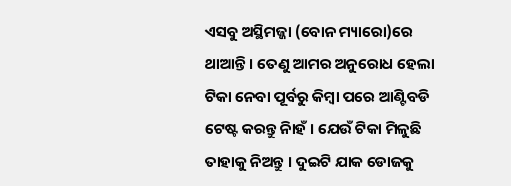ଏସବୁ ଅସ୍ଥିମଜ୍ଜା (ବୋନ ମ୍ୟାରୋ)ରେ ଥାଆନ୍ତି । ତେଣୁ ଆମର ଅନୁରୋଧ ହେଲା ଟିକା ନେବା ପୂର୍ବରୁ କିମ୍ବା ପରେ ଆଣ୍ଟିବଡି ଟେଷ୍ଟ କରନ୍ତୁ ନାିହଁ । ଯେଉଁ ଟିକା ମିଳୁଛି ତାହାକୁ ନିଅନ୍ତୁ । ଦୁଇଟି ଯାକ ଡୋଜକୁ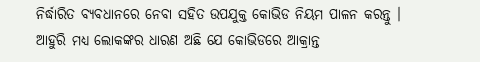ନିର୍ଦ୍ଧାରିତ ବ୍ୟବଧାନରେ ନେବା ସହିତ ଉପଯୁକ୍ତ କୋଭିଡ ନିୟମ ପାଳନ କରନ୍ତୁ । ଆହୁରି ମଧ୍ୟ ଲୋକଙ୍କର ଧାରଣ ଅଛି ଯେ କୋଭିଡରେ ଆକ୍ରାନ୍ତ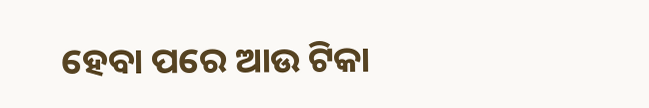ହେବା ପରେ ଆଉ ଟିକା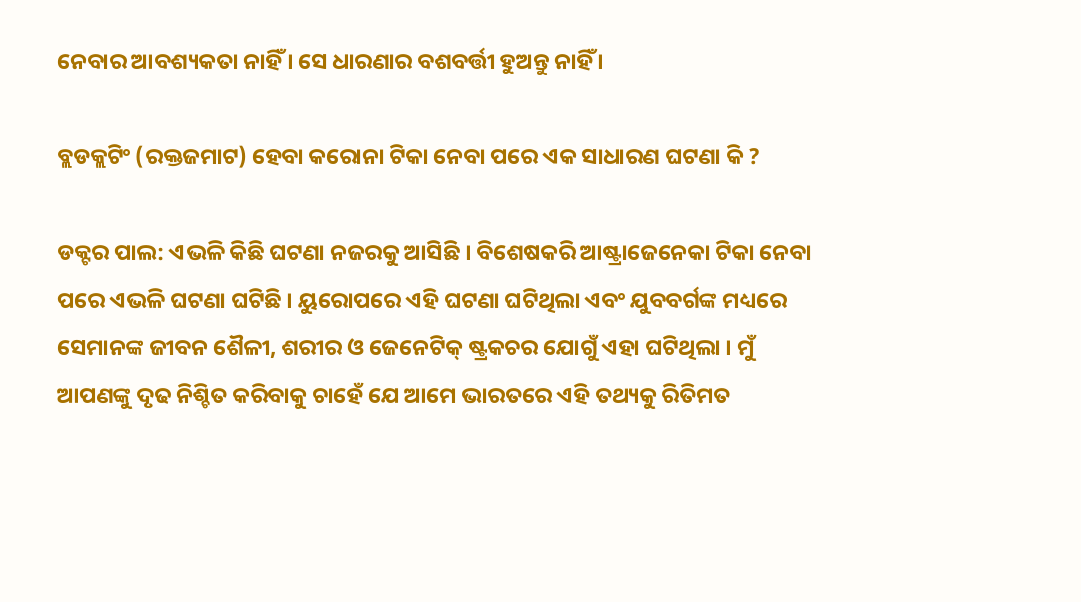ନେବାର ଆବଶ୍ୟକତା ନାହିଁ । ସେ ଧାରଣାର ବଶବର୍ତ୍ତୀ ହୁଅନ୍ତୁ ନାହିଁ ।

ବ୍ଲଡକ୍ଲଟିଂ (ରକ୍ତଜମାଟ) ହେବା କରୋନା ଟିକା ନେବା ପରେ ଏକ ସାଧାରଣ ଘଟଣା କି ?

ଡକ୍ଟର ପାଲ: ଏଭଳି କିଛି ଘଟଣା ନଜରକୁ ଆସିଛି । ବିଶେଷକରି ଆଷ୍ଟ୍ରାଜେନେକା ଟିକା ନେବା ପରେ ଏଭଳି ଘଟଣା ଘଟିଛି । ୟୁରୋପରେ ଏହି ଘଟଣା ଘଟିଥିଲା ଏବଂ ଯୁବବର୍ଗଙ୍କ ମଧ୍ୟରେ ସେମାନଙ୍କ ଜୀବନ ଶୈଳୀ, ଶରୀର ଓ ଜେନେଟିକ୍ ଷ୍ଟ୍ରକଚର ଯୋଗୁଁ ଏହା ଘଟିଥିଲା । ମୁଁ ଆପଣଙ୍କୁ ଦୃଢ ନିଶ୍ଚିତ କରିବାକୁ ଚାହେଁ ଯେ ଆମେ ଭାରତରେ ଏହି ତଥ୍ୟକୁ ରିତିମତ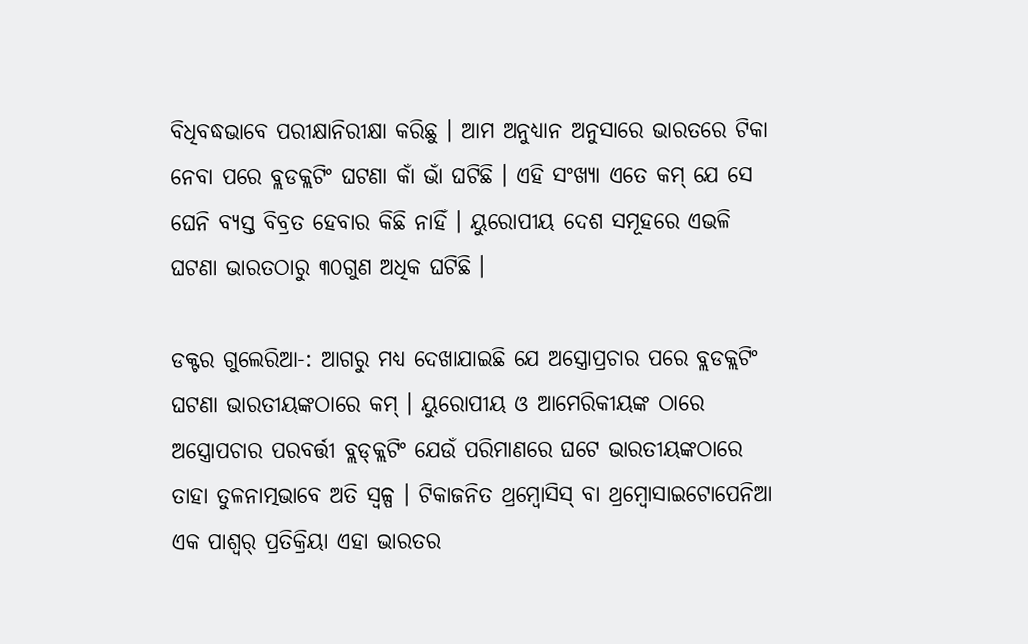ବିଧିବଦ୍ଧଭାବେ ପରୀକ୍ଷାନିରୀକ୍ଷା କରିଛୁ । ଆମ ଅନୁଧ୍ୟାନ ଅନୁସାରେ ଭାରତରେ ଟିକା ନେବା ପରେ ବ୍ଲଡକ୍ଲଟିଂ ଘଟଣା କାଁ ଭାଁ ଘଟିଛି । ଏହି ସଂଖ୍ୟା ଏତେ କମ୍ ଯେ ସେ ଘେନି ବ୍ୟସ୍ତ ବିବ୍ରତ ହେବାର କିଛି ନାହିଁ । ୟୁରୋପୀୟ ଦେଶ ସମୂହରେ ଏଭଳି ଘଟଣା ଭାରତଠାରୁ ୩୦ଗୁଣ ଅଧିକ ଘଟିଛି ।

ଡକ୍ଟର ଗୁଲେରିଆ-: ଆଗରୁ ମଧ୍ୟ ଦେଖାଯାଇଛି ଯେ ଅସ୍ତ୍ରୋପ୍ରଚାର ପରେ ବ୍ଲଡକ୍ଲଟିଂ ଘଟଣା ଭାରତୀୟଙ୍କଠାରେ କମ୍ । ୟୁରୋପୀୟ ଓ ଆମେରିକୀୟଙ୍କ ଠାରେ ଅସ୍ତ୍ରୋପଚାର ପରବର୍ତ୍ତୀ ବ୍ଲଡ୍‌କ୍ଲଟିଂ ଯେଉଁ ପରିମାଣରେ ଘଟେ ଭାରତୀୟଙ୍କଠାରେ ତାହା ତୁଳନାତ୍ମଭାବେ ଅତି ସ୍ୱଳ୍ପ । ଟିକାଜନିତ ଥ୍ରମ୍ବୋସିସ୍ ବା ଥ୍ରମ୍ବୋସାଇଟୋପେନିଆ ଏକ ପାଶ୍ୱର୍ ପ୍ରତିକ୍ରିୟା ଏହା ଭାରତର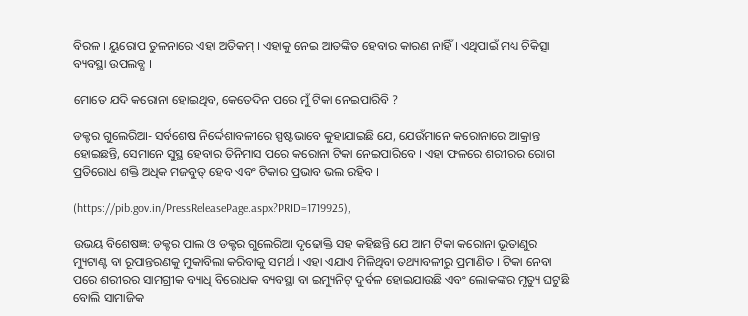ବିରଳ । ୟୁରୋପ ତୁଳନାରେ ଏହା ଅତିକମ୍ । ଏହାକୁ ନେଇ ଆତଙ୍କିତ ହେବାର କାରଣ ନାହିଁ । ଏଥିପାଇଁ ମଧ୍ୟ ଚିକିତ୍ସା ବ୍ୟବସ୍ଥା ଉପଲବ୍ଧ ।

ମୋତେ ଯଦି କରୋନା ହୋଇଥିବ, କେତେଦିନ ପରେ ମୁଁ ଟିକା ନେଇପାରିବି ?

ଡକ୍ଟର ଗୁଲେରିଆ- ସର୍ବଶେଷ ନିର୍ଦ୍ଦେଶାବଳୀରେ ସ୍ପଷ୍ଟଭାବେ କୁହାଯାଇଛି ଯେ, ଯେଉଁମାନେ କରୋନାରେ ଆକ୍ରାନ୍ତ ହୋଇଛନ୍ତି, ସେମାନେ ସୁସ୍ଥ ହେବାର ତିନିମାସ ପରେ କରୋନା ଟିକା ନେଇପାରିବେ । ଏହା ଫଳରେ ଶରୀରର ରୋଗ ପ୍ରତିରୋଧ ଶକ୍ତି ଅଧିକ ମଜବୁତ୍ ହେବ ଏବଂ ଟିକାର ପ୍ରଭାବ ଭଲ ରହିବ ।

(https://pib.gov.in/PressReleasePage.aspx?PRID=1719925),

ଉଭୟ ବିଶେଷଜ୍ଞ: ଡକ୍ଟର ପାଲ ଓ ଡକ୍ଟର ଗୁଲେରିଆ ଦୃଢୋକ୍ତି ସହ କହିଛନ୍ତି ଯେ ଆମ ଟିକା କରୋନା ଭୂତାଣୁର ମ୍ୟୁଟାଣ୍ଟ ବା ରୂପାନ୍ତରଣକୁ ମୁକାବିଲା କରିବାକୁ ସମର୍ଥ । ଏହା ଏଯାଏ ମିଳିଥିବା ତଥ୍ୟାବଳୀରୁ ପ୍ରମାଣିତ । ଟିକା ନେବା ପରେ ଶରୀରର ସାମଗ୍ରୀକ ବ୍ୟାଧି ବିରୋଧକ ବ୍ୟବସ୍ଥା ବା ଇମ୍ୟୁନିଟ୍ ଦୁର୍ବଳ ହୋଇଯାଉଛି ଏବଂ ଲୋକଙ୍କର ମୃତ୍ୟୁ ଘଟୁଛି ବୋଲି ସାମାଜିକ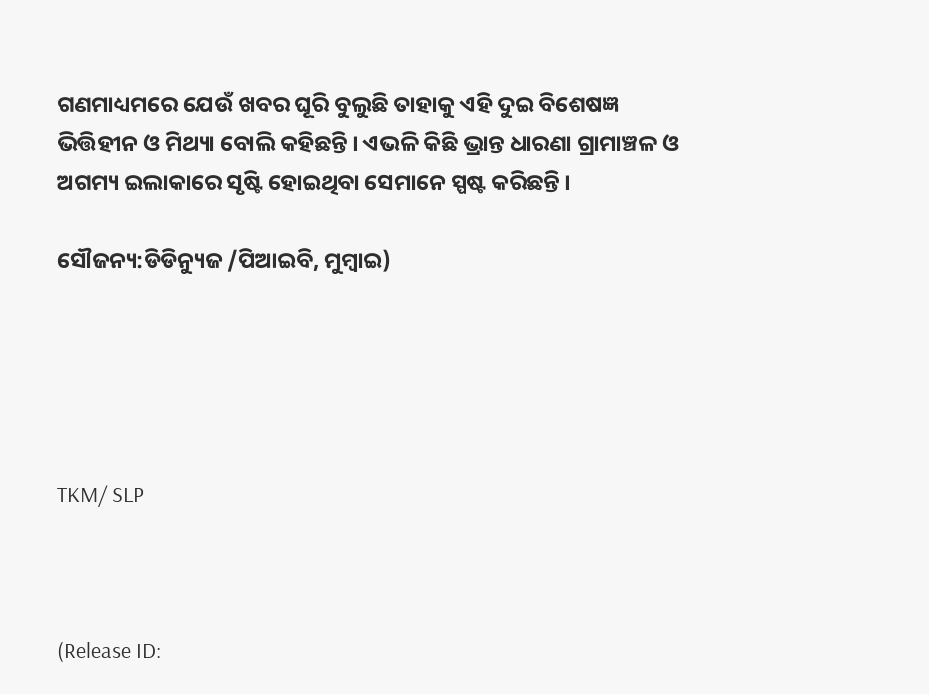ଗଣମାଧ୍ୟମରେ ଯେଉଁ ଖବର ଘୂରି ବୁଲୁଛି ତାହାକୁ ଏହି ଦୁଇ ବିଶେଷଜ୍ଞ ଭିତ୍ତିହୀନ ଓ ମିଥ୍ୟା ବୋଲି କହିଛନ୍ତି । ଏଭଳି କିଛି ଭ୍ରାନ୍ତ ଧାରଣା ଗ୍ରାମାଞ୍ଚଳ ଓ ଅଗମ୍ୟ ଇଲାକାରେ ସୃଷ୍ଟି ହୋଇଥିବା ସେମାନେ ସ୍ପଷ୍ଟ କରିଛନ୍ତି ।

ସୌଜନ୍ୟ:ଡିଡିନ୍ୟୁଜ /ପିଆଇବି, ମୁମ୍ବାଇ)





TKM/ SLP



(Release ID: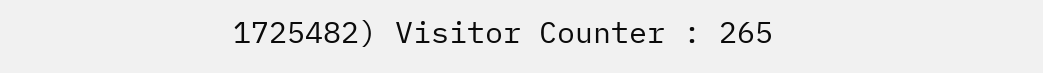1725482) Visitor Counter : 265